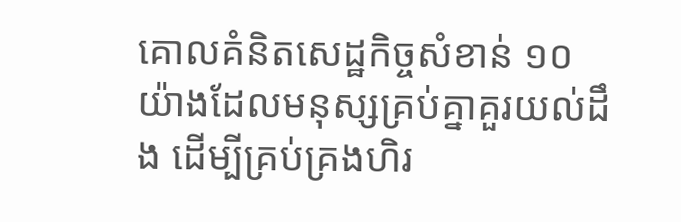គោលគំនិតសេដ្ឋកិច្ចសំខាន់ ១០ យ៉ាងដែលមនុស្សគ្រប់គ្នាគួរយល់ដឹង ដើម្បីគ្រប់គ្រងហិរ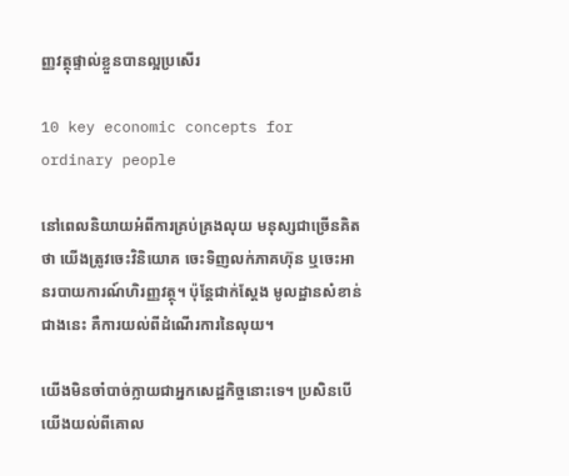ញ្ញវត្ថុផ្ទាល់ខ្លួនបានល្អប្រសើរ

10 key economic concepts for ordinary people

នៅពេលនិយាយអំពីការគ្រប់គ្រងលុយ មនុស្សជាច្រើនគិតថា យើងត្រូវចេះវិនិយោគ ចេះទិញលក់ភាគហ៊ុន ឬចេះអានរបាយការណ៍ហិរញ្ញវត្ថុ។ ប៉ុន្តែជាក់ស្តែង មូលដ្ឋានសំខាន់ជាងនេះ គឺការយល់ពីដំណើរការនៃលុយ។

យើងមិនចាំបាច់ក្លាយជាអ្នកសេដ្ឋកិច្ចនោះទេ។ ប្រសិនបើយើងយល់ពីគោល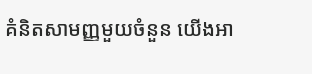គំនិតសាមញ្ញមួយចំនួន យើងអា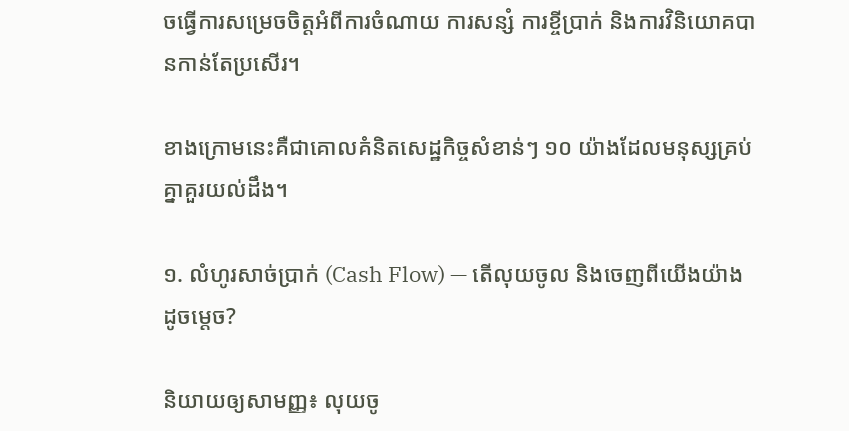ចធ្វើការសម្រេចចិត្តអំពីការចំណាយ ការសន្សំ ការខ្ចីប្រាក់ និងការវិនិយោគបានកាន់តែប្រសើរ។

ខាងក្រោមនេះគឺជាគោលគំនិតសេដ្ឋកិច្ចសំខាន់ៗ ១០ យ៉ាងដែលមនុស្សគ្រប់គ្នាគួរយល់ដឹង។

១. លំហូរសាច់ប្រាក់ (Cash Flow) — តើលុយចូល និងចេញពីយើងយ៉ាងដូចម្តេច?

និយាយឲ្យសាមញ្ញ៖ លុយចូ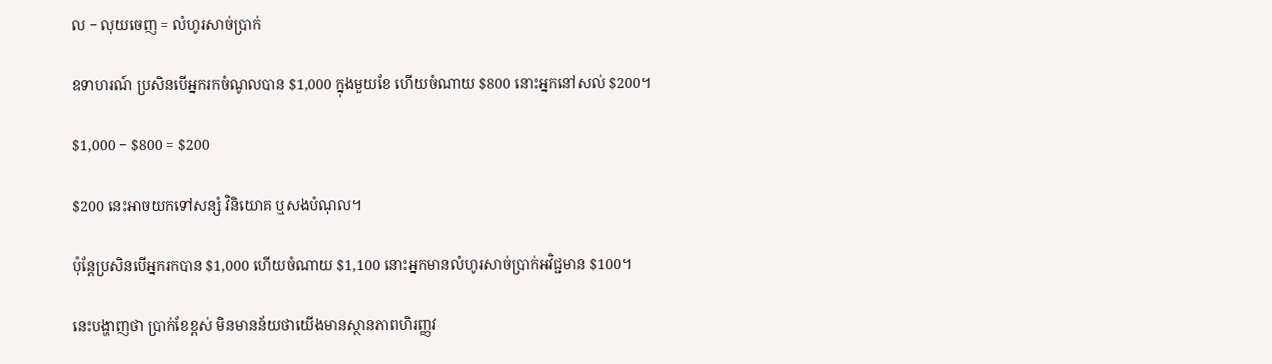ល − លុយចេញ = លំហូរសាច់ប្រាក់

ឧទាហរណ៍ ប្រសិនបើអ្នករកចំណូលបាន $1,000 ក្នុងមួយខែ ហើយចំណាយ $800 នោះអ្នកនៅសល់ $200។

$1,000 − $800 = $200

$200 នេះអាចយកទៅសន្សំ វិនិយោគ ឬសងបំណុល។

ប៉ុន្តែប្រសិនបើអ្នករកបាន $1,000 ហើយចំណាយ $1,100 នោះអ្នកមានលំហូរសាច់ប្រាក់អវិជ្ជមាន $100។

នេះបង្ហាញថា ប្រាក់ខែខ្ពស់ មិនមានន័យថាយើងមានស្ថានភាពហិរញ្ញវ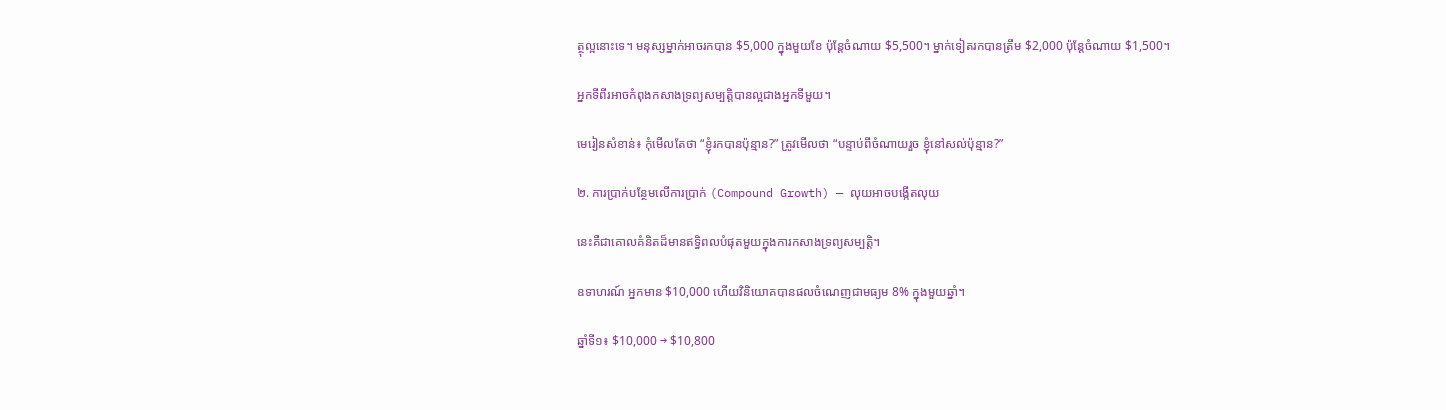ត្ថុល្អនោះទេ។ មនុស្សម្នាក់អាចរកបាន $5,000 ក្នុងមួយខែ ប៉ុន្តែចំណាយ $5,500។ ម្នាក់ទៀតរកបានត្រឹម $2,000 ប៉ុន្តែចំណាយ $1,500។

អ្នកទីពីរអាចកំពុងកសាងទ្រព្យសម្បត្តិបានល្អជាងអ្នកទីមួយ។

មេរៀនសំខាន់៖ កុំមើលតែថា “ខ្ញុំរកបានប៉ុន្មាន?” ត្រូវមើលថា “បន្ទាប់ពីចំណាយរួច ខ្ញុំនៅសល់ប៉ុន្មាន?”

២. ការប្រាក់បន្ថែមលើការប្រាក់ (Compound Growth) — លុយអាចបង្កើតលុយ

នេះគឺជាគោលគំនិតដ៏មានឥទ្ធិពលបំផុតមួយក្នុងការកសាងទ្រព្យសម្បត្តិ។

ឧទាហរណ៍ អ្នកមាន $10,000 ហើយវិនិយោគបានផលចំណេញជាមធ្យម 8% ក្នុងមួយឆ្នាំ។

ឆ្នាំទី១៖ $10,000 → $10,800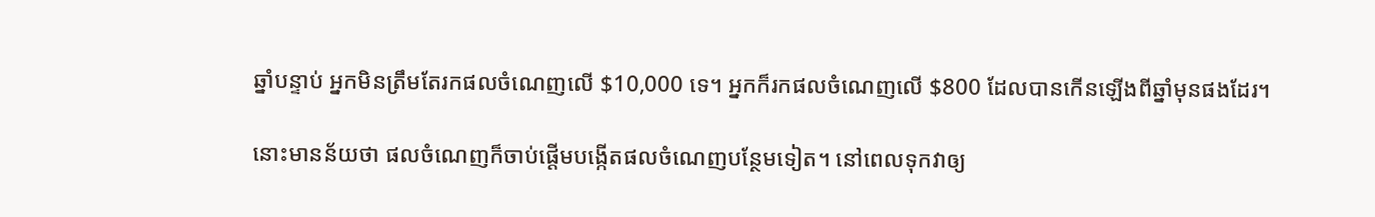ឆ្នាំបន្ទាប់ អ្នកមិនត្រឹមតែរកផលចំណេញលើ $10,000 ទេ។ អ្នកក៏រកផលចំណេញលើ $800 ដែលបានកើនឡើងពីឆ្នាំមុនផងដែរ។

នោះមានន័យថា ផលចំណេញក៏ចាប់ផ្តើមបង្កើតផលចំណេញបន្ថែមទៀត។ នៅពេលទុកវាឲ្យ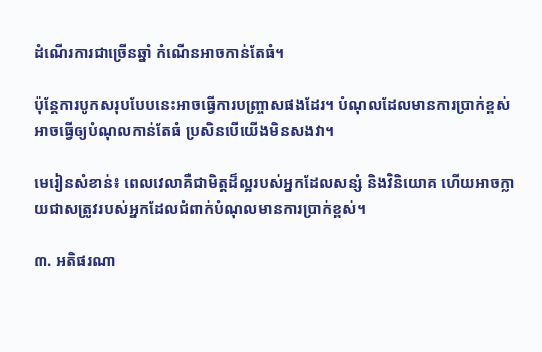ដំណើរការជាច្រើនឆ្នាំ កំណើនអាចកាន់តែធំ។

ប៉ុន្តែការបូកសរុបបែបនេះអាចធ្វើការបញ្ច្រាសផងដែរ។ បំណុលដែលមានការប្រាក់ខ្ពស់ អាចធ្វើឲ្យបំណុលកាន់តែធំ ប្រសិនបើយើងមិនសងវា។

មេរៀនសំខាន់៖ ពេលវេលាគឺជាមិត្តដ៏ល្អរបស់អ្នកដែលសន្សំ និងវិនិយោគ ហើយអាចក្លាយជាសត្រូវរបស់អ្នកដែលជំពាក់បំណុលមានការប្រាក់ខ្ពស់។

៣. អតិផរណា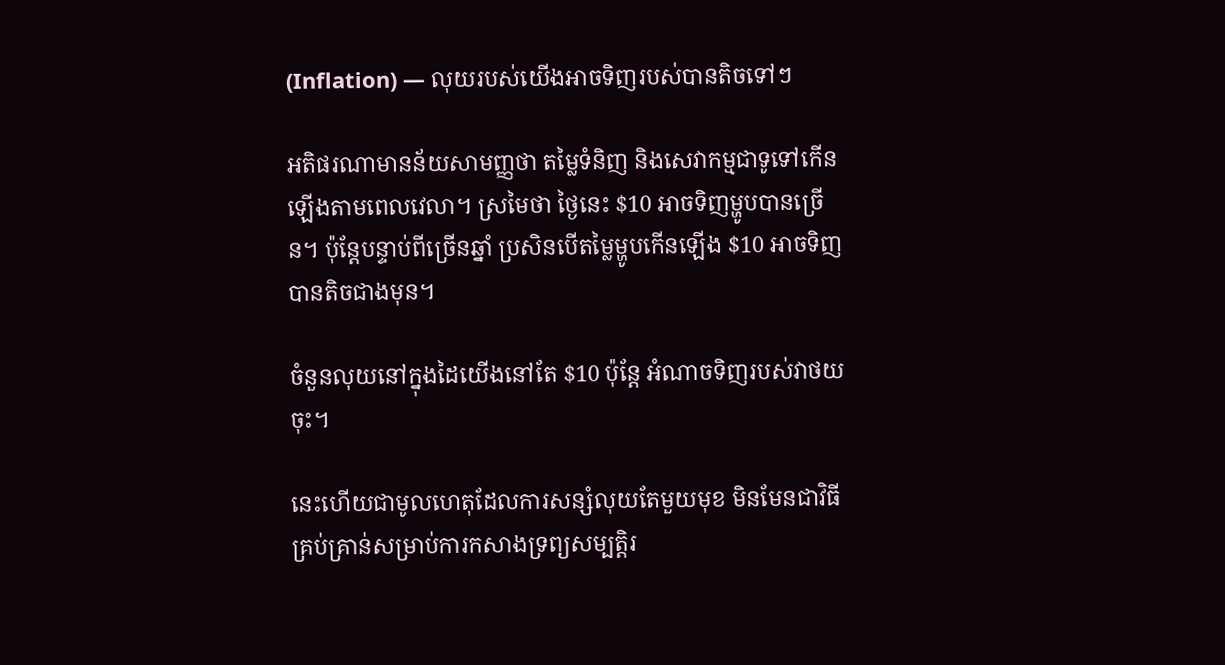(Inflation) — លុយរបស់យើងអាចទិញរបស់បានតិចទៅៗ

អតិផរណាមានន័យសាមញ្ញថា តម្លៃទំនិញ និងសេវាកម្មជាទូទៅកើនឡើងតាមពេលវេលា។ ស្រមៃថា ថ្ងៃនេះ $10 អាចទិញម្ហូបបានច្រើន។ ប៉ុន្តែបន្ទាប់ពីច្រើនឆ្នាំ ប្រសិនបើតម្លៃម្ហូបកើនឡើង $10 អាចទិញបានតិចជាងមុន។

ចំនួនលុយនៅក្នុងដៃយើងនៅតែ $10 ប៉ុន្តែ អំណាចទិញរបស់វាថយចុះ។

នេះហើយជាមូលហេតុដែលការសន្សំលុយតែមួយមុខ មិនមែនជាវិធីគ្រប់គ្រាន់សម្រាប់ការកសាងទ្រព្យសម្បត្តិរ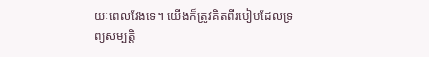យៈពេលវែងទេ។ យើងក៏ត្រូវគិតពីរបៀបដែលទ្រព្យសម្បត្តិ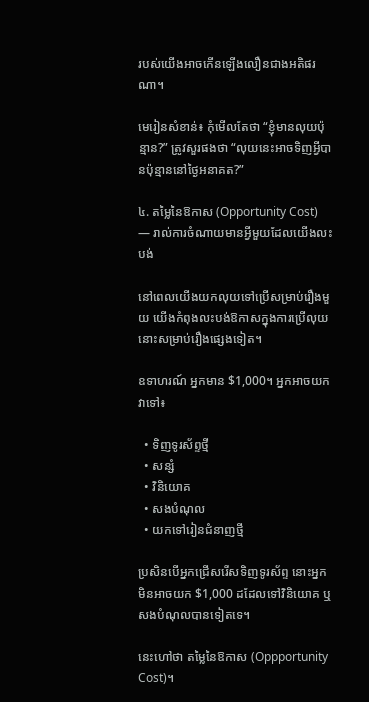របស់យើងអាចកើនឡើងលឿនជាងអតិផរណា។

មេរៀនសំខាន់៖ កុំមើលតែថា “ខ្ញុំមានលុយប៉ុន្មាន?” ត្រូវសួរផងថា “លុយនេះអាចទិញអ្វីបានប៉ុន្មាននៅថ្ងៃអនាគត?”

៤. តម្លៃនៃឱកាស (Opportunity Cost) — រាល់ការចំណាយមានអ្វីមួយដែលយើងលះបង់

នៅពេលយើងយកលុយទៅប្រើសម្រាប់រឿងមួយ យើងកំពុងលះបង់ឱកាសក្នុងការប្រើលុយនោះសម្រាប់រឿងផ្សេងទៀត។

ឧទាហរណ៍ អ្នកមាន $1,000។ អ្នកអាចយកវាទៅ៖

  • ទិញទូរស័ព្ទថ្មី
  • សន្សំ
  • វិនិយោគ
  • សងបំណុល
  • យកទៅរៀនជំនាញថ្មី

ប្រសិនបើអ្នកជ្រើសរើសទិញទូរស័ព្ទ នោះអ្នកមិនអាចយក $1,000 ដដែលទៅវិនិយោគ ឬសងបំណុលបានទៀតទេ។

នេះហៅថា តម្លៃនៃឱកាស (Oppportunity Cost)។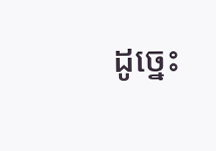ដូច្នេះ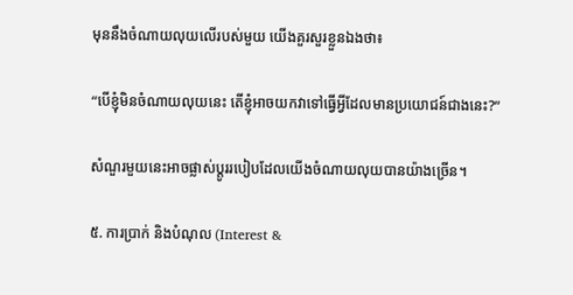មុននឹងចំណាយលុយលើរបស់មួយ យើងគួរសួរខ្លួនឯងថា៖

“បើខ្ញុំមិនចំណាយលុយនេះ តើខ្ញុំអាចយកវាទៅធ្វើអ្វីដែលមានប្រយោជន៍ជាងនេះ?”

សំណួរមួយនេះអាចផ្លាស់ប្តូររបៀបដែលយើងចំណាយលុយបានយ៉ាងច្រើន។

៥. ការប្រាក់ និងបំណុល (Interest &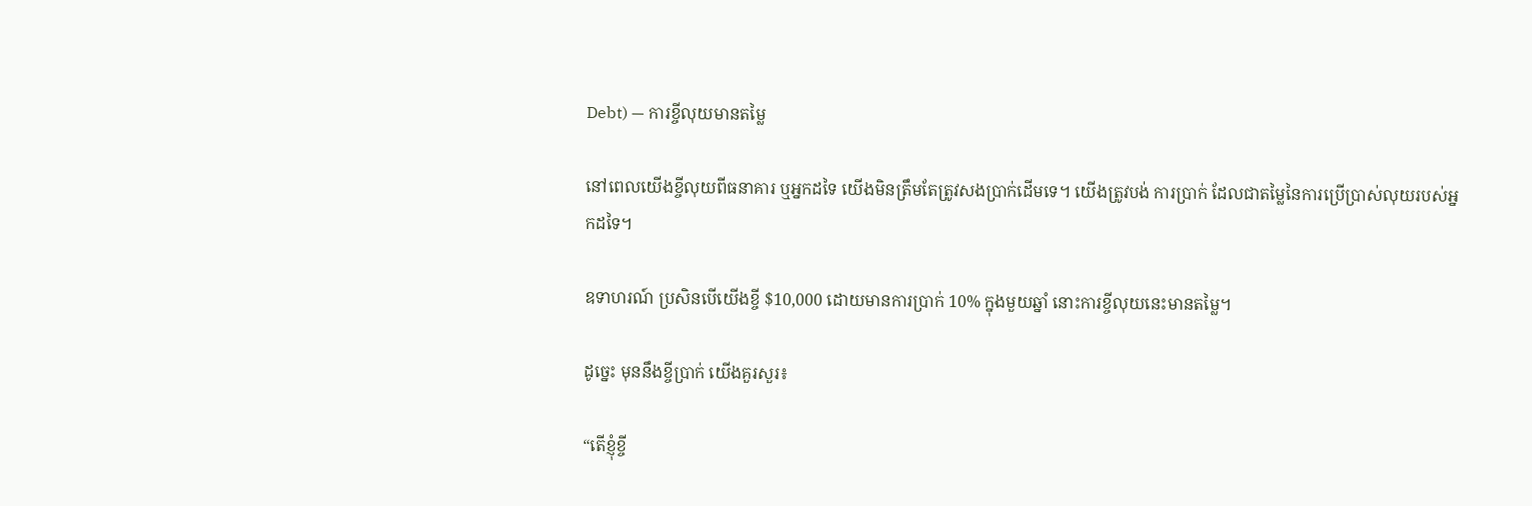Debt) — ការខ្ចីលុយមានតម្លៃ

នៅពេលយើងខ្ចីលុយពីធនាគារ ឬអ្នកដទៃ យើងមិនត្រឹមតែត្រូវសងប្រាក់ដើមទេ។ យើងត្រូវបង់ ការប្រាក់ ដែលជាតម្លៃនៃការប្រើប្រាស់លុយរបស់អ្នកដទៃ។

ឧទាហរណ៍ ប្រសិនបើយើងខ្ចី $10,000 ដោយមានការប្រាក់ 10% ក្នុងមួយឆ្នាំ នោះការខ្ចីលុយនេះមានតម្លៃ។

ដូច្នេះ មុននឹងខ្ចីប្រាក់ យើងគួរសួរ៖

“តើខ្ញុំខ្ចី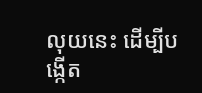លុយនេះ ដើម្បីបង្កើត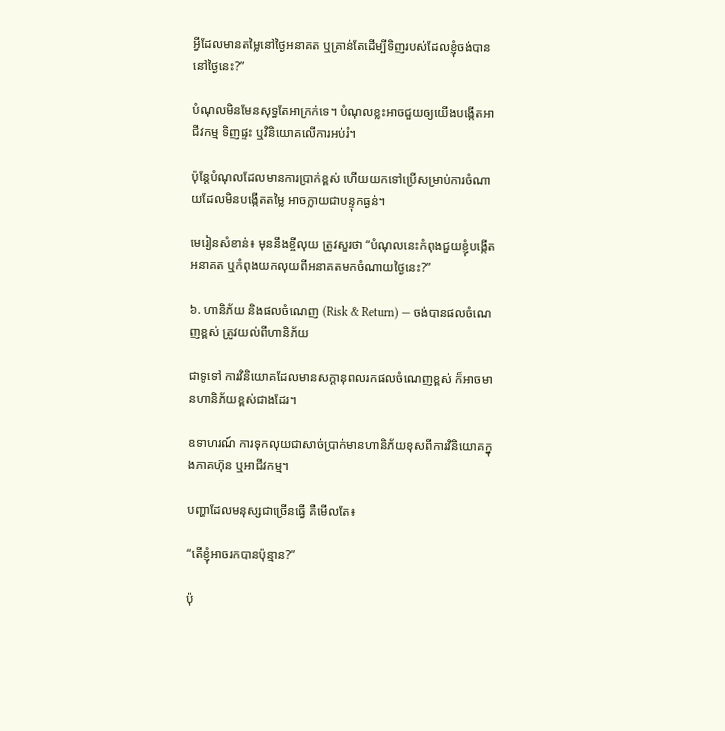អ្វីដែលមានតម្លៃនៅថ្ងៃអនាគត ឬគ្រាន់តែដើម្បីទិញរបស់ដែលខ្ញុំចង់បាននៅថ្ងៃនេះ?”

បំណុលមិនមែនសុទ្ធតែអាក្រក់ទេ។ បំណុលខ្លះអាចជួយឲ្យយើងបង្កើតអាជីវកម្ម ទិញផ្ទះ ឬវិនិយោគលើការអប់រំ។

ប៉ុន្តែបំណុលដែលមានការប្រាក់ខ្ពស់ ហើយយកទៅប្រើសម្រាប់ការចំណាយដែលមិនបង្កើតតម្លៃ អាចក្លាយជាបន្ទុកធ្ងន់។

មេរៀនសំខាន់៖ មុននឹងខ្ចីលុយ ត្រូវសួរថា “បំណុលនេះកំពុងជួយខ្ញុំបង្កើតអនាគត ឬកំពុងយកលុយពីអនាគតមកចំណាយថ្ងៃនេះ?”

៦. ហានិភ័យ និងផលចំណេញ (Risk & Return) — ចង់បានផលចំណេញខ្ពស់ ត្រូវយល់ពីហានិភ័យ

ជាទូទៅ ការវិនិយោគដែលមានសក្តានុពលរកផលចំណេញខ្ពស់ ក៏អាចមានហានិភ័យខ្ពស់ជាងដែរ។

ឧទាហរណ៍ ការទុកលុយជាសាច់ប្រាក់មានហានិភ័យខុសពីការវិនិយោគក្នុងភាគហ៊ុន ឬអាជីវកម្ម។

បញ្ហាដែលមនុស្សជាច្រើនធ្វើ គឺមើលតែ៖

“តើខ្ញុំអាចរកបានប៉ុន្មាន?”

ប៉ុ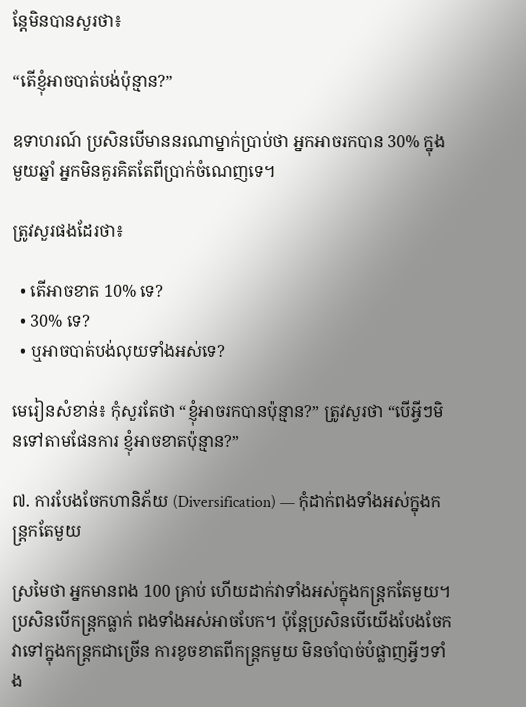ន្តែមិនបានសួរថា៖

“តើខ្ញុំអាចបាត់បង់ប៉ុន្មាន?”

ឧទាហរណ៍ ប្រសិនបើមាននរណាម្នាក់ប្រាប់ថា អ្នកអាចរកបាន 30% ក្នុងមួយឆ្នាំ អ្នកមិនគួរគិតតែពីប្រាក់ចំណេញទេ។

ត្រូវសួរផងដែរថា៖

  • តើអាចខាត 10% ទេ?
  • 30% ទេ?
  • ឬអាចបាត់បង់លុយទាំងអស់ទេ?

មេរៀនសំខាន់៖ កុំសួរតែថា “ខ្ញុំអាចរកបានប៉ុន្មាន?” ត្រូវសួរថា “បើអ្វីៗមិនទៅតាមផែនការ ខ្ញុំអាចខាតប៉ុន្មាន?”

៧. ការបែងចែកហានិភ័យ (Diversification) — កុំដាក់ពងទាំងអស់ក្នុងកន្ត្រកតែមួយ

ស្រមៃថា អ្នកមានពង 100 គ្រាប់ ហើយដាក់វាទាំងអស់ក្នុងកន្ត្រកតែមួយ។ ប្រសិនបើកន្ត្រកធ្លាក់ ពងទាំងអស់អាចបែក។ ប៉ុន្តែប្រសិនបើយើងបែងចែកវាទៅក្នុងកន្ត្រកជាច្រើន ការខូចខាតពីកន្ត្រកមួយ មិនចាំបាច់បំផ្លាញអ្វីៗទាំង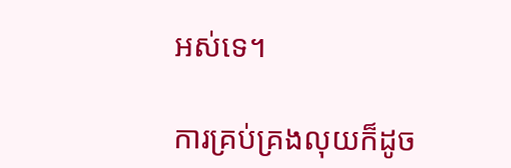អស់ទេ។

ការគ្រប់គ្រងលុយក៏ដូច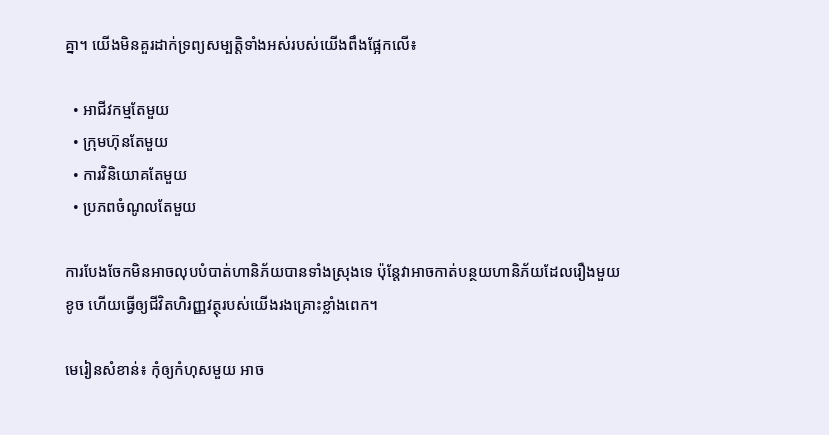គ្នា។ យើងមិនគួរដាក់ទ្រព្យសម្បត្តិទាំងអស់របស់យើងពឹងផ្អែកលើ៖

  • អាជីវកម្មតែមួយ
  • ក្រុមហ៊ុនតែមួយ
  • ការវិនិយោគតែមួយ
  • ប្រភពចំណូលតែមួយ

ការបែងចែកមិនអាចលុបបំបាត់ហានិភ័យបានទាំងស្រុងទេ ប៉ុន្តែវាអាចកាត់បន្ថយហានិភ័យដែលរឿងមួយខូច ហើយធ្វើឲ្យជីវិតហិរញ្ញវត្ថុរបស់យើងរងគ្រោះខ្លាំងពេក។

មេរៀនសំខាន់៖ កុំឲ្យកំហុសមួយ អាច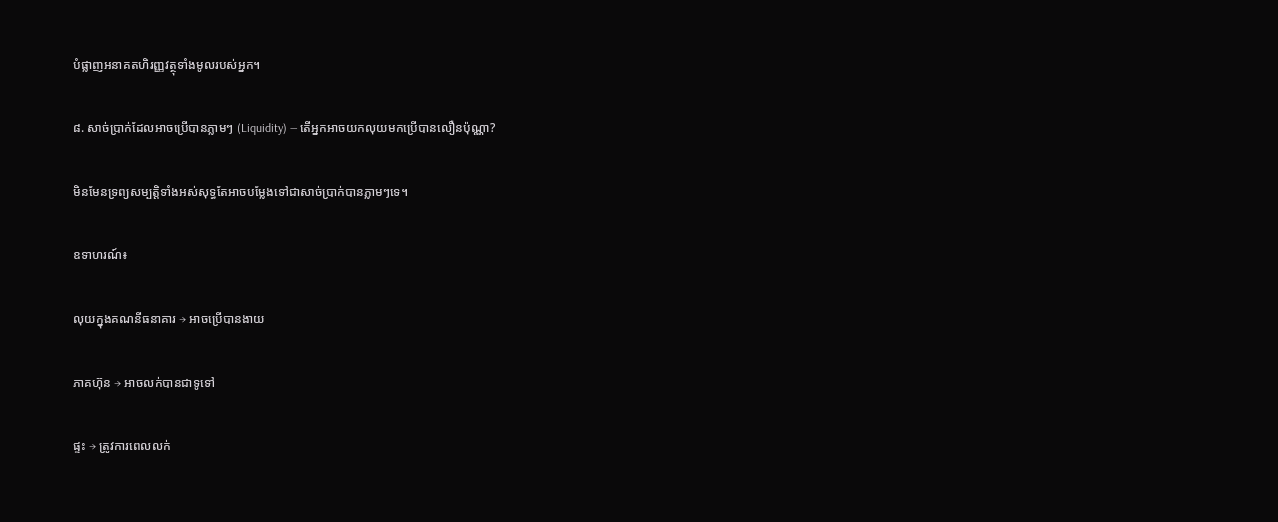បំផ្លាញអនាគតហិរញ្ញវត្ថុទាំងមូលរបស់អ្នក។

៨. សាច់ប្រាក់ដែលអាចប្រើបានភ្លាមៗ (Liquidity) — តើអ្នកអាចយកលុយមកប្រើបានលឿនប៉ុណ្ណា?

មិនមែនទ្រព្យសម្បត្តិទាំងអស់សុទ្ធតែអាចបម្លែងទៅជាសាច់ប្រាក់បានភ្លាមៗទេ។

ឧទាហរណ៍៖

លុយក្នុងគណនីធនាគារ → អាចប្រើបានងាយ

ភាគហ៊ុន → អាចលក់បានជាទូទៅ

ផ្ទះ → ត្រូវការពេលលក់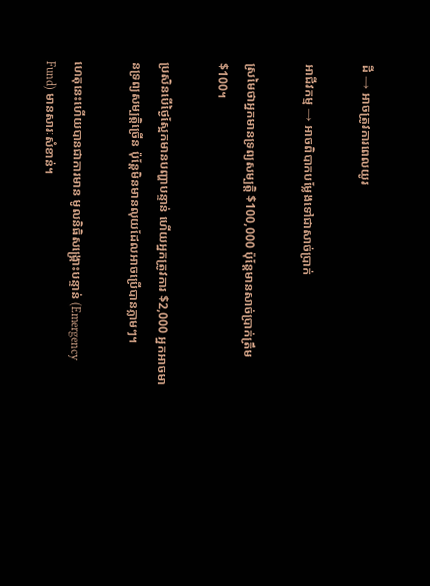ដី → អាចត្រូវការពេលយូរ

អាជីវកម្ម → អាចពិបាកបម្លែងទៅជាសាច់ប្រាក់

ស្រមៃថាអ្នកមានទ្រព្យសម្បត្តិ $100,000 ប៉ុន្តែមានសាច់ប្រាក់ត្រឹម $100។

ប្រសិនបើថ្ងៃស្អែកមានបញ្ហាបន្ទាន់ ហើយអ្នកត្រូវការ $2,000 អ្នកអាចមានទ្រព្យសម្បត្តិច្រើន ប៉ុន្តែមិនមានលុយដែលអាចប្រើបានភ្លាមៗ។

ហេតុនេះហើយបានជាការមាន មូលនិធិសង្គ្រោះបន្ទាន់ (Emergency Fund) មានសារៈសំខាន់។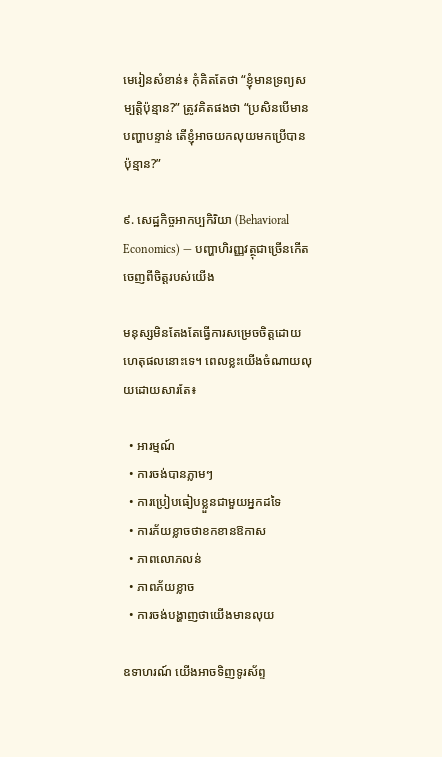មេរៀនសំខាន់៖ កុំគិតតែថា “ខ្ញុំមានទ្រព្យសម្បត្តិប៉ុន្មាន?” ត្រូវគិតផងថា “ប្រសិនបើមានបញ្ហាបន្ទាន់ តើខ្ញុំអាចយកលុយមកប្រើបានប៉ុន្មាន?”

៩. សេដ្ឋកិច្ចអាកប្បកិរិយា (Behavioral Economics) — បញ្ហាហិរញ្ញវត្ថុជាច្រើនកើតចេញពីចិត្តរបស់យើង

មនុស្សមិនតែងតែធ្វើការសម្រេចចិត្តដោយហេតុផលនោះទេ។ ពេលខ្លះយើងចំណាយលុយដោយសារតែ៖

  • អារម្មណ៍
  • ការចង់បានភ្លាមៗ
  • ការប្រៀបធៀបខ្លួនជាមួយអ្នកដទៃ
  • ការភ័យខ្លាចថាខកខានឱកាស
  • ភាពលោភលន់
  • ភាពភ័យខ្លាច
  • ការចង់បង្ហាញថាយើងមានលុយ

ឧទាហរណ៍ យើងអាចទិញទូរស័ព្ទ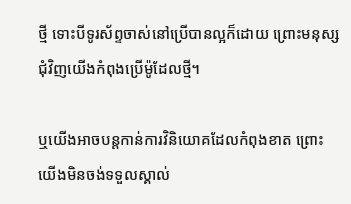ថ្មី ទោះបីទូរស័ព្ទចាស់នៅប្រើបានល្អក៏ដោយ ព្រោះមនុស្សជុំវិញយើងកំពុងប្រើម៉ូដែលថ្មី។

ឬយើងអាចបន្តកាន់ការវិនិយោគដែលកំពុងខាត ព្រោះយើងមិនចង់ទទួលស្គាល់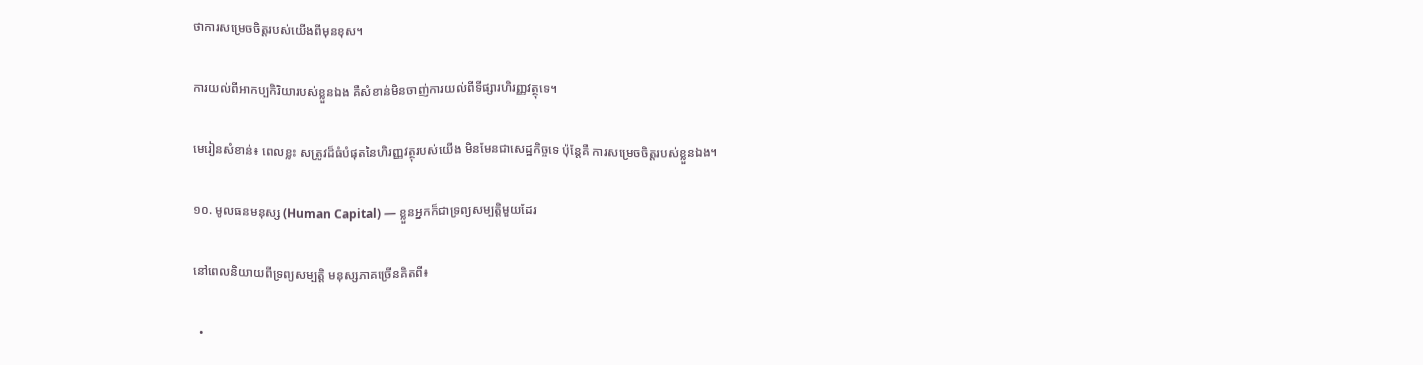ថាការសម្រេចចិត្តរបស់យើងពីមុនខុស។

ការយល់ពីអាកប្បកិរិយារបស់ខ្លួនឯង គឺសំខាន់មិនចាញ់ការយល់ពីទីផ្សារហិរញ្ញវត្ថុទេ។

មេរៀនសំខាន់៖ ពេលខ្លះ សត្រូវដ៏ធំបំផុតនៃហិរញ្ញវត្ថុរបស់យើង មិនមែនជាសេដ្ឋកិច្ចទេ ប៉ុន្តែគឺ ការសម្រេចចិត្តរបស់ខ្លួនឯង។

១០. មូលធនមនុស្ស (Human Capital) — ខ្លួនអ្នកក៏ជាទ្រព្យសម្បត្តិមួយដែរ

នៅពេលនិយាយពីទ្រព្យសម្បត្តិ មនុស្សភាគច្រើនគិតពី៖

  •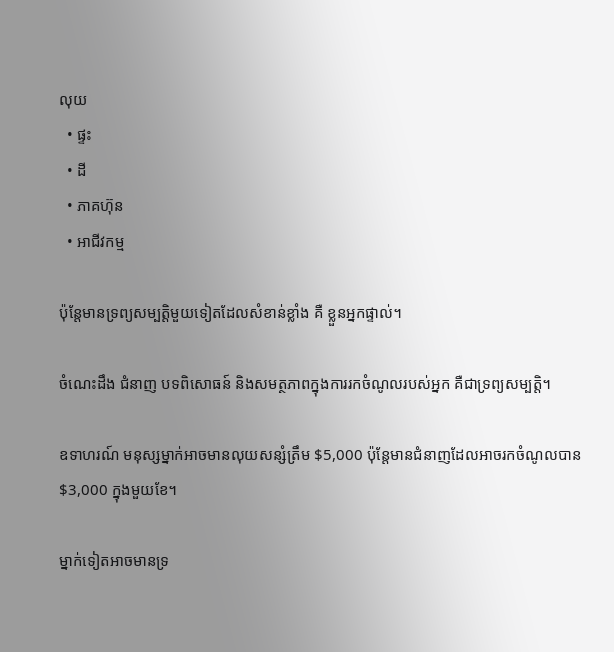លុយ
  • ផ្ទះ
  • ដី
  • ភាគហ៊ុន
  • អាជីវកម្ម

ប៉ុន្តែមានទ្រព្យសម្បត្តិមួយទៀតដែលសំខាន់ខ្លាំង គឺ ខ្លួនអ្នកផ្ទាល់។

ចំណេះដឹង ជំនាញ បទពិសោធន៍ និងសមត្ថភាពក្នុងការរកចំណូលរបស់អ្នក គឺជាទ្រព្យសម្បត្តិ។

ឧទាហរណ៍ មនុស្សម្នាក់អាចមានលុយសន្សំត្រឹម $5,000 ប៉ុន្តែមានជំនាញដែលអាចរកចំណូលបាន $3,000 ក្នុងមួយខែ។

ម្នាក់ទៀតអាចមានទ្រ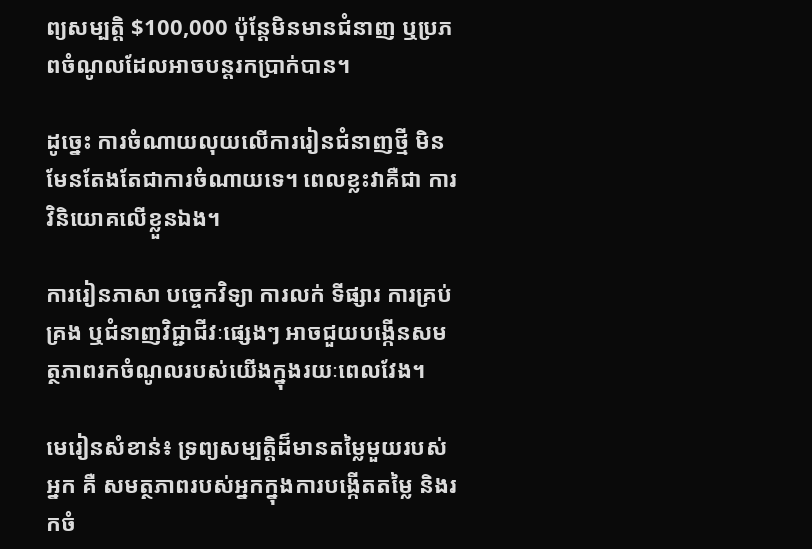ព្យសម្បត្តិ $100,000 ប៉ុន្តែមិនមានជំនាញ ឬប្រភពចំណូលដែលអាចបន្តរកប្រាក់បាន។

ដូច្នេះ ការចំណាយលុយលើការរៀនជំនាញថ្មី មិនមែនតែងតែជាការចំណាយទេ។ ពេលខ្លះវាគឺជា ការវិនិយោគលើខ្លួនឯង។

ការរៀនភាសា បច្ចេកវិទ្យា ការលក់ ទីផ្សារ ការគ្រប់គ្រង ឬជំនាញវិជ្ជាជីវៈផ្សេងៗ អាចជួយបង្កើនសមត្ថភាពរកចំណូលរបស់យើងក្នុងរយៈពេលវែង។

មេរៀនសំខាន់៖ ទ្រព្យសម្បត្តិដ៏មានតម្លៃមួយរបស់អ្នក គឺ សមត្ថភាពរបស់អ្នកក្នុងការបង្កើតតម្លៃ និងរកចំ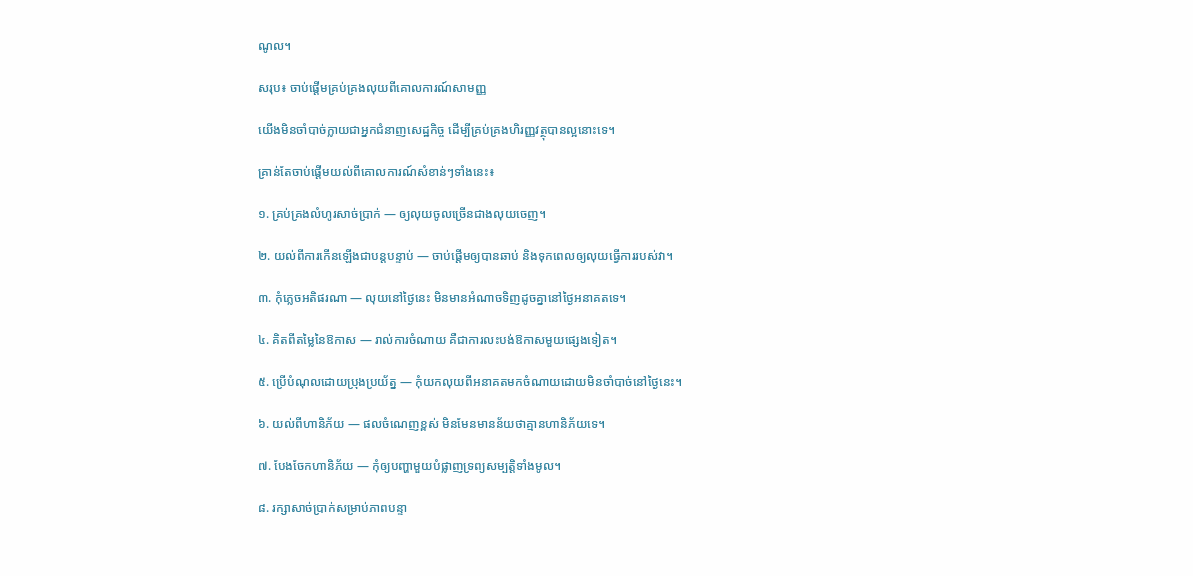ណូល។

សរុប៖ ចាប់ផ្តើមគ្រប់គ្រងលុយពីគោលការណ៍សាមញ្ញ

យើងមិនចាំបាច់ក្លាយជាអ្នកជំនាញសេដ្ឋកិច្ច ដើម្បីគ្រប់គ្រងហិរញ្ញវត្ថុបានល្អនោះទេ។

គ្រាន់តែចាប់ផ្តើមយល់ពីគោលការណ៍សំខាន់ៗទាំងនេះ៖

១. គ្រប់គ្រងលំហូរសាច់ប្រាក់ — ឲ្យលុយចូលច្រើនជាងលុយចេញ។

២. យល់ពីការកើនឡើងជាបន្តបន្ទាប់ — ចាប់ផ្តើមឲ្យបានឆាប់ និងទុកពេលឲ្យលុយធ្វើការរបស់វា។

៣. កុំភ្លេចអតិផរណា — លុយនៅថ្ងៃនេះ មិនមានអំណាចទិញដូចគ្នានៅថ្ងៃអនាគតទេ។

៤. គិតពីតម្លៃនៃឱកាស — រាល់ការចំណាយ គឺជាការលះបង់ឱកាសមួយផ្សេងទៀត។

៥. ប្រើបំណុលដោយប្រុងប្រយ័ត្ន — កុំយកលុយពីអនាគតមកចំណាយដោយមិនចាំបាច់នៅថ្ងៃនេះ។

៦. យល់ពីហានិភ័យ — ផលចំណេញខ្ពស់ មិនមែនមានន័យថាគ្មានហានិភ័យទេ។

៧. បែងចែកហានិភ័យ — កុំឲ្យបញ្ហាមួយបំផ្លាញទ្រព្យសម្បត្តិទាំងមូល។

៨. រក្សាសាច់ប្រាក់សម្រាប់ភាពបន្ទា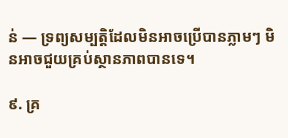ន់ — ទ្រព្យសម្បត្តិដែលមិនអាចប្រើបានភ្លាមៗ មិនអាចជួយគ្រប់ស្ថានភាពបានទេ។

៩. គ្រ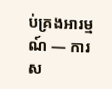ប់គ្រងអារម្មណ៍ — ការស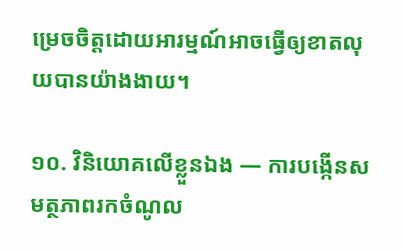ម្រេចចិត្តដោយអារម្មណ៍អាចធ្វើឲ្យខាតលុយបានយ៉ាងងាយ។

១០. វិនិយោគលើខ្លួនឯង — ការបង្កើនសមត្ថភាពរកចំណូល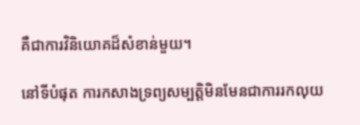គឺជាការវិនិយោគដ៏សំខាន់មួយ។

នៅទីបំផុត ការកសាងទ្រព្យសម្បត្តិមិនមែនជាការរកលុយ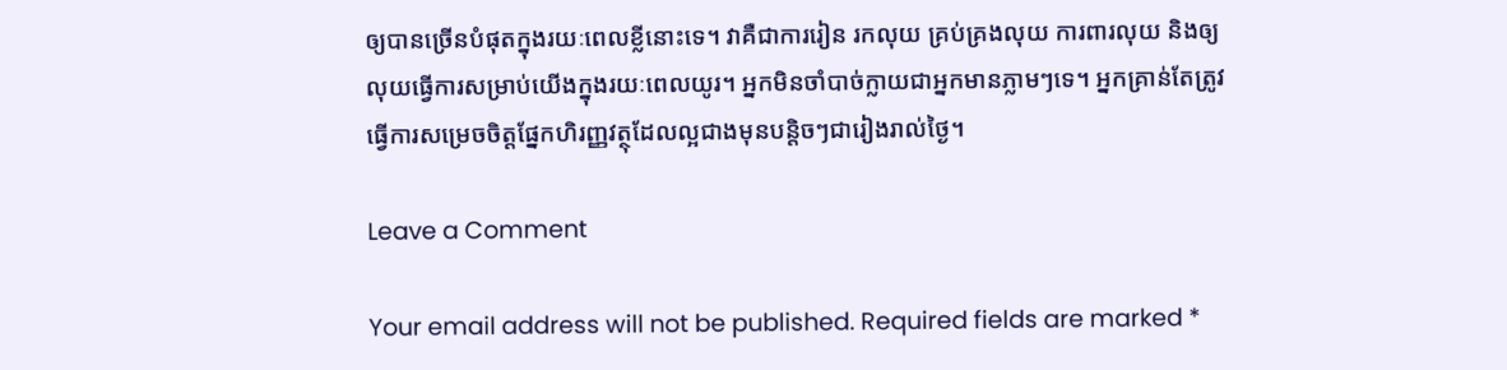ឲ្យបានច្រើនបំផុតក្នុងរយៈពេលខ្លីនោះទេ។ វាគឺជាការរៀន រកលុយ គ្រប់គ្រងលុយ ការពារលុយ និងឲ្យលុយធ្វើការសម្រាប់យើងក្នុងរយៈពេលយូរ។ អ្នកមិនចាំបាច់ក្លាយជាអ្នកមានភ្លាមៗទេ។ អ្នកគ្រាន់តែត្រូវធ្វើការសម្រេចចិត្តផ្នែកហិរញ្ញវត្ថុដែលល្អជាងមុនបន្តិចៗជារៀងរាល់ថ្ងៃ។

Leave a Comment

Your email address will not be published. Required fields are marked *